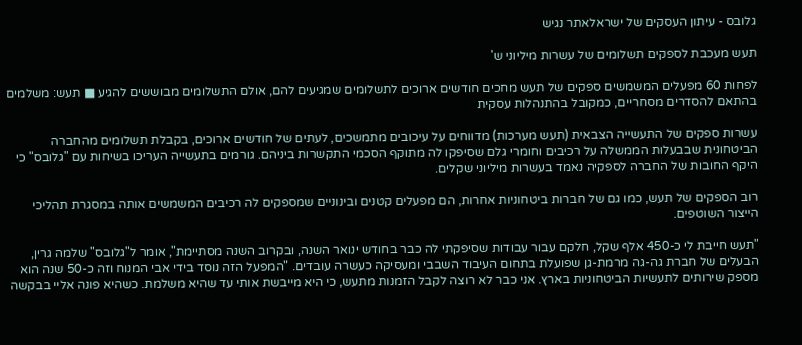גלובס - עיתון העסקים של ישראלאתר נגיש

תעש מעכבת לספקים תשלומים של עשרות מיליוני ש'

לפחות 60 מפעלים המשמשים ספקים של תעש מחכים חודשים ארוכים לתשלומים שמגיעים להם, אולם התשלומים מבוששים להגיע ■ תעש: משלמים בהתאם להסדרים מסחריים, כמקובל בהתנהלות עסקית

עשרות ספקים של התעשייה הצבאית (תעש מערכות) מדווחים על עיכובים מתמשכים, לעתים של חודשים ארוכים, בקבלת תשלומים מהחברה הביטחונית שבבעלות הממשלה על רכיבים וחומרי גלם שסיפקו לה מתוקף הסכמי התקשרות ביניהם. גורמים בתעשייה העריכו בשיחות עם "גלובס" כי היקף החובות של החברה לספקיה נאמד בעשרות מיליוני שקלים.

רוב הספקים של תעש, כמו גם של חברות ביטחוניות אחרות, הם מפעלים קטנים ובינוניים שמספקים לה רכיבים המשמשים אותה במסגרת תהליכי הייצור השוטפים.

"תעש חייבת לי כ-450 אלף שקל, חלקם עבור עבודות שסיפקתי לה כבר בחודש ינואר השנה, ובקרוב השנה מסתיימת", אומר ל"גלובס" שלמה גרין, הבעלים של חברת גה-גה מרמת-גן שפועלת בתחום העיבוד השבבי ומעסיקה כעשרה עובדים. "המפעל הזה נוסד בידי אבי המנוח וזה כ-50 שנה הוא מספק שירותים לתעשיות הביטחוניות בארץ. אני כבר לא רוצה לקבל הזמנות מתעש, כי היא מייבשת אותי עד שהיא משלמת. כשהיא פונה אליי בבקשה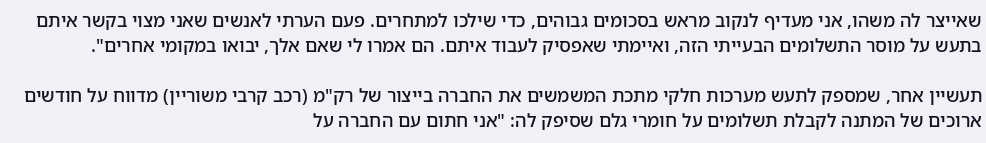שאייצר לה משהו, אני מעדיף לנקוב מראש בסכומים גבוהים, כדי שילכו למתחרים. פעם הערתי לאנשים שאני מצוי בקשר איתם בתעש על מוסר התשלומים הבעייתי הזה, ואיימתי שאפסיק לעבוד איתם. הם אמרו לי שאם אלך, יבואו במקומי אחרים".

תעשיין אחר, שמספק לתעש מערכות חלקי מתכת המשמשים את החברה בייצור של רק"מ (רכב קרבי משוריין) מדווח על חודשים ארוכים של המתנה לקבלת תשלומים על חומרי גלם שסיפק לה: "אני חתום עם החברה על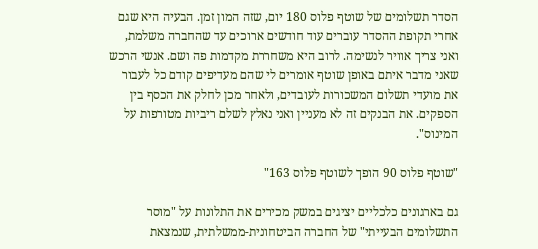הסדר תשלומים של שוטף פלוס 180 יום, שזה המון זמן. הבעיה היא שגם אחרי תקופת ההסדר עוברים עוד חודשים ארוכים עד שהחברה משלמת, ואני צריך אוויר לנשימה. לרוב היא משחררת מקדמות פה ושם. אנשי הרכש שאני מדבר איתם באופן שוטף אומרים לי שהם מעדיפים קודם כל לעבור את מועדי תשלום המשכורות לעובדים, ולאחר מכן לחלק את הכסף בין הספקים. את הבנקים זה לא מעניין ואני נאלץ לשלם ריביות מטורפות על המינוס".

"שוטף פלוס 90 הופך לשוטף פלוס 163"

גם בארגונים כלכליים יציגים במשק מכירים את התלונות על "מוסר התשלומים הבעייתי" של החברה הביטחונית-ממשלתית, שנמצאת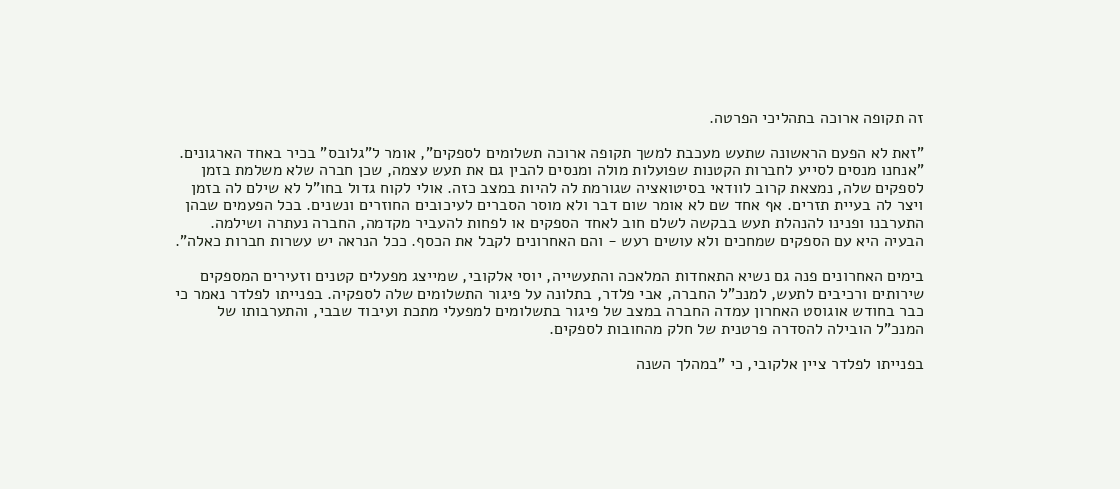זה תקופה ארוכה בתהליכי הפרטה.

"זאת לא הפעם הראשונה שתעש מעכבת למשך תקופה ארוכה תשלומים לספקים", אומר ל"גלובס" בכיר באחד הארגונים. "אנחנו מנסים לסייע לחברות הקטנות שפועלות מולה ומנסים להבין גם את תעש עצמה, שכן חברה שלא משלמת בזמן לספקים שלה, נמצאת קרוב לוודאי בסיטואציה שגורמת לה להיות במצב כזה. אולי לקוח גדול בחו"ל לא שילם לה בזמן ויצר לה בעיית תזרים. אף אחד שם לא אומר שום דבר ולא מוסר הסברים לעיכובים החוזרים ונשנים. בכל הפעמים שבהן התערבנו ופנינו להנהלת תעש בבקשה לשלם חוב לאחד הספקים או לפחות להעביר מקדמה, החברה נעתרה ושילמה. הבעיה היא עם הספקים שמחכים ולא עושים רעש - והם האחרונים לקבל את הכסף. ככל הנראה יש עשרות חברות כאלה".

בימים האחרונים פנה גם נשיא התאחדות המלאכה והתעשייה, יוסי אלקובי, שמייצג מפעלים קטנים וזעירים המספקים שירותים ורכיבים לתעש, למנכ"ל החברה, אבי פלדר, בתלונה על פיגור התשלומים שלה לספקיה. בפנייתו לפלדר נאמר כי כבר בחודש אוגוסט האחרון עמדה החברה במצב של פיגור בתשלומים למפעלי מתכת ועיבוד שבבי, והתערבותו של המנכ"ל הובילה להסדרה פרטנית של חלק מהחובות לספקים.

בפנייתו לפלדר ציין אלקובי, כי "במהלך השנה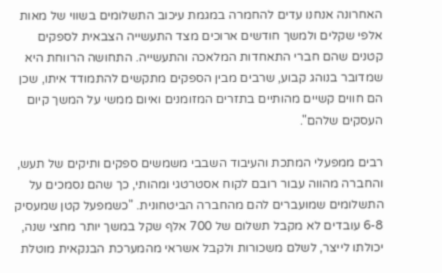האחרונה אנחנו עדים להחמרה במגמת עיכוב התשלומים בשווי של מאות אלפי שקלים ולמשך חודשים ארוכים מצד התעשייה הצבאית לספקים קטנים שהם חברי התאחדות המלאכה והתעשייה. התחושה הרווחת היא שמדובר בנוהג קבוע, שרבים מבין הספקים מתקשים להתמודד איתו, שכן הם חווים קשיים מהותיים בתזרים המזומנים ואיום ממשי על המשך קיום העסקים שלהם".

רבים ממפעלי המתכת והעיבוד השבבי משמשים ספקים ותיקים של תעש, והחברה מהווה עבור רובם לקוח אסטרטגי ומהותי, כך שהם נסמכים על התשלומים שמועברים להם מהחברה הביטחונית. "כשמפעל קטן שמעסיק 6-8 עובדים לא מקבל תשלום של 700 אלף שקל במשך יותר מחצי שנה, יכולתו לייצר, לשלם משכורות ולקבל אשראי מהמערכת הבנקאית מוטלת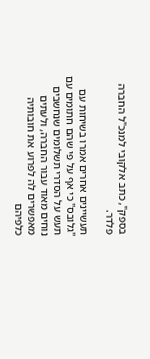בספק", כתב אלקובי למנכ"ל החברה פלדר.

תעשיינים אחרים אמרו בשיחות עם "גלובס" כי אף על פי שהם חתומים עם תעש על הסדרי תשלומים שנחשבים נוחים מאוד עבור החברה, ולעתים מאפשרים לה לפרוע את חובותיה כלפיהם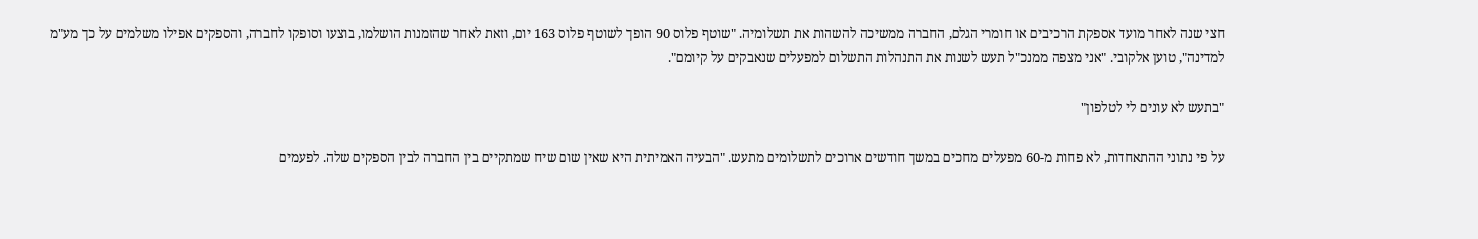חצי שנה לאחר מועד אספקת הרכיבים או חומרי הגלם, החברה ממשיכה להשהות את תשלומיה. "שוטף פלוס 90 הופך לשוטף פלוס 163 יום, וזאת לאחר שהזמנות הושלמו, בוצעו וסופקו לחברה, והספקים אפילו משלמים על כך מע"מ למדינה", טוען אלקובי. "אני מצפה ממנכ"ל תעש לשנות את התנהלות התשלום למפעלים שנאבקים על קיומם".

"בתעש לא עונים לי לטלפון"

על פי נתוני ההתאחדות, לא פחות מ-60 מפעלים מחכים במשך חודשים ארוכים לתשלומים מתעש. "הבעיה האמיתית היא שאין שום שיח שמתקיים בין החברה לבין הספקים שלה. לפעמים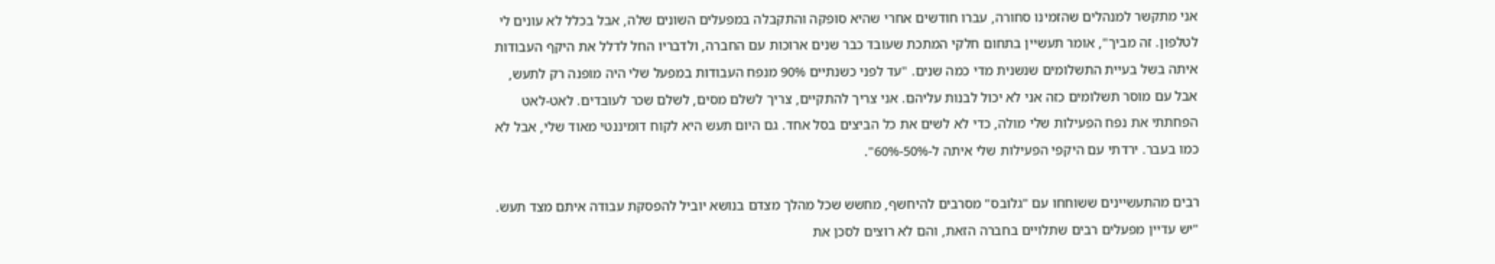אני מתקשר למנהלים שהזמינו סחורה, עברו חודשים אחרי שהיא סופקה והתקבלה במפעלים השונים שלה, אבל בכלל לא עונים לי לטלפון. זה מביך", אומר תעשיין בתחום חלקי המתכת שעובד כבר שנים ארוכות עם החברה, ולדבריו החל לדלל את היקף העבודות איתה בשל בעיית התשלומים שנשנית מדי כמה שנים. "עד לפני כשנתיים 90% מנפח העבודות במפעל שלי היה מופנה רק לתעש, אבל עם מוסר תשלומים כזה אני לא יכול לבנות עליהם. אני צריך להתקיים, צריך לשלם מסים, לשלם שכר לעובדים. לאט-לאט הפחתתי את נפח הפעילות שלי מולה, כדי לא לשים את כל הביצים בסל אחד. גם היום תעש היא לקוח דומיננטי מאוד שלי, אבל לא כמו בעבר. ירדתי עם היקפי הפעילות שלי איתה ל-50%-60%".

רבים מהתעשיינים ששוחחו עם "גלובס" מסרבים להיחשף, מחשש שכל מהלך מצדם בנושא יוביל להפסקת עבודה איתם מצד תעש. "יש עדיין מפעלים רבים שתלויים בחברה הזאת, והם לא רוצים לסכן את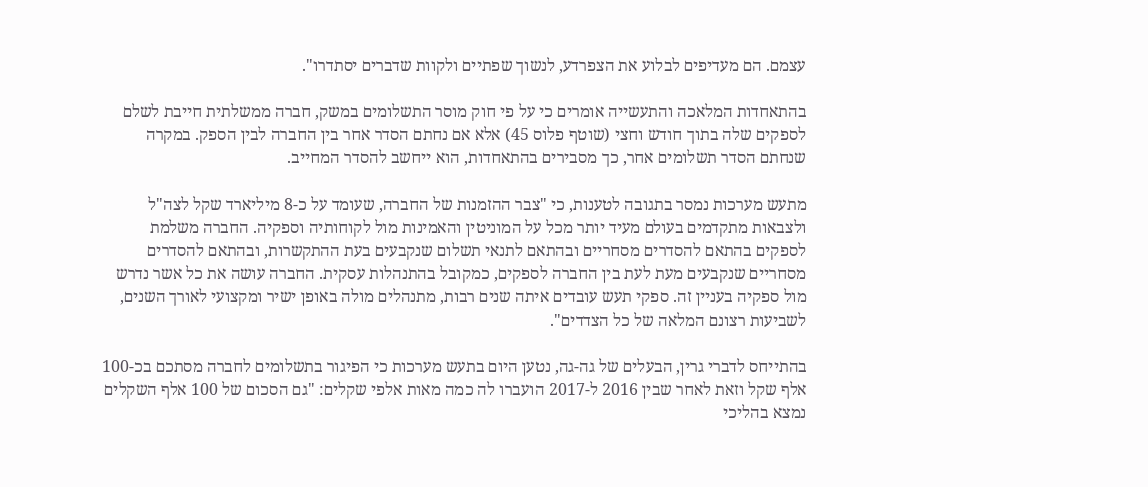עצמם. הם מעדיפים לבלוע את הצפרדע, לנשוך שפתיים ולקוות שדברים יסתדרו".

בהתאחדות המלאכה והתעשייה אומרים כי על פי חוק מוסר התשלומים במשק, חברה ממשלתית חייבת לשלם לספקים שלה בתוך חודש וחצי (שוטף פלוס 45) אלא אם נחתם הסדר אחר בין החברה לבין הספק. במקרה שנחתם הסדר תשלומים אחר, כך מסבירים בהתאחדות, הוא ייחשב להסדר המחייב.

מתעש מערכות נמסר בתגובה לטענות, כי "צבר ההזמנות של החברה, שעומד על כ-8 מיליארד שקל לצה"ל ולצבאות מתקדמים בעולם מעיד יותר מכל על המוניטין והאמינות מול לקוחותיה וספקיה. החברה משלמת לספקים בהתאם להסדרים מסחריים ובהתאם לתנאי תשלום שנקבעים בעת ההתקשרות, ובהתאם להסדרים מסחריים שנקבעים מעת לעת בין החברה לספקים, כמקובל בהתנהלות עסקית. החברה עושה את כל אשר נדרש מול ספקיה בעניין זה. ספקי תעש עובדים איתה שנים רבות, מתנהלים מולה באופן ישיר ומקצועי לאורך השנים, לשביעות רצונם המלאה של כל הצדדים".

בהתייחס לדברי גרין, הבעלים של גה-גה, נטען היום בתעש מערכות כי הפיגור בתשלומים לחברה מסתכם בכ-100 אלף שקל וזאת לאחר שבין 2016 ל-2017 הועברו לה כמה מאות אלפי שקלים: "גם הסכום של 100 אלף השקלים נמצא בהליכי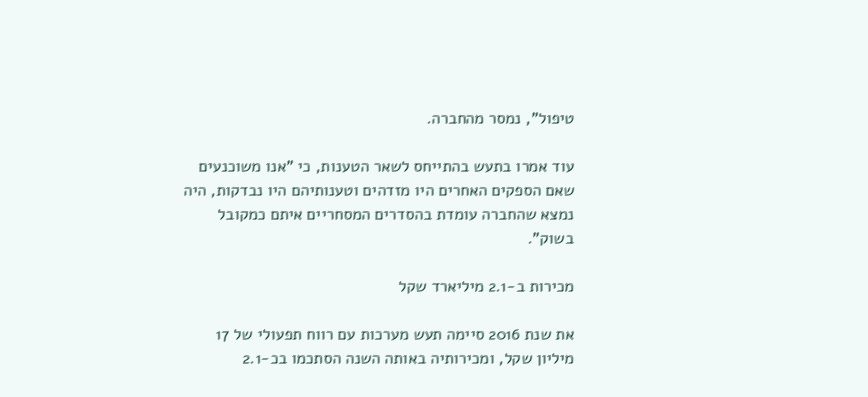טיפול", נמסר מהחברה.

עוד אמרו בתעש בהתייחס לשאר הטענות, כי "אנו משוכנעים שאם הספקים האחרים היו מזדהים וטענותיהם היו נבדקות, היה נמצא שהחברה עומדת בהסדרים המסחריים איתם כמקובל בשוק".

מכירות ב-2.1 מיליארד שקל

את שנת 2016 סיימה תעש מערכות עם רווח תפעולי של 17 מיליון שקל, ומכירותיה באותה השנה הסתכמו בכ-2.1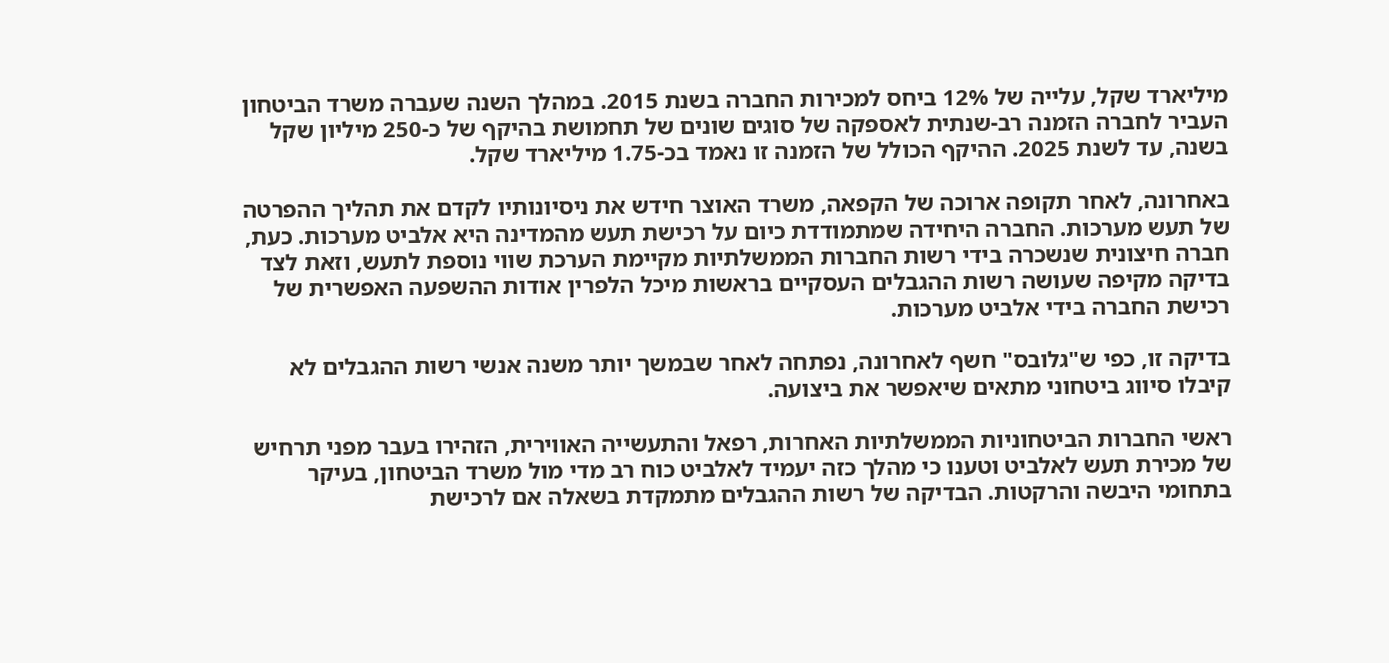מיליארד שקל, עלייה של 12% ביחס למכירות החברה בשנת 2015. במהלך השנה שעברה משרד הביטחון העביר לחברה הזמנה רב-שנתית לאספקה של סוגים שונים של תחמושת בהיקף של כ-250 מיליון שקל בשנה, עד לשנת 2025. ההיקף הכולל של הזמנה זו נאמד בכ-1.75 מיליארד שקל.

באחרונה, לאחר תקופה ארוכה של הקפאה, משרד האוצר חידש את ניסיונותיו לקדם את תהליך ההפרטה של תעש מערכות. החברה היחידה שמתמודדת כיום על רכישת תעש מהמדינה היא אלביט מערכות. כעת, חברה חיצונית שנשכרה בידי רשות החברות הממשלתיות מקיימת הערכת שווי נוספת לתעש, וזאת לצד בדיקה מקיפה שעושה רשות ההגבלים העסקיים בראשות מיכל הלפרין אודות ההשפעה האפשרית של רכישת החברה בידי אלביט מערכות.

בדיקה זו, כפי ש"גלובס" חשף לאחרונה, נפתחה לאחר שבמשך יותר משנה אנשי רשות ההגבלים לא קיבלו סיווג ביטחוני מתאים שיאפשר את ביצועה.

ראשי החברות הביטחוניות הממשלתיות האחרות, רפאל והתעשייה האווירית, הזהירו בעבר מפני תרחיש של מכירת תעש לאלביט וטענו כי מהלך כזה יעמיד לאלביט כוח רב מדי מול משרד הביטחון, בעיקר בתחומי היבשה והרקטות. הבדיקה של רשות ההגבלים מתמקדת בשאלה אם לרכישת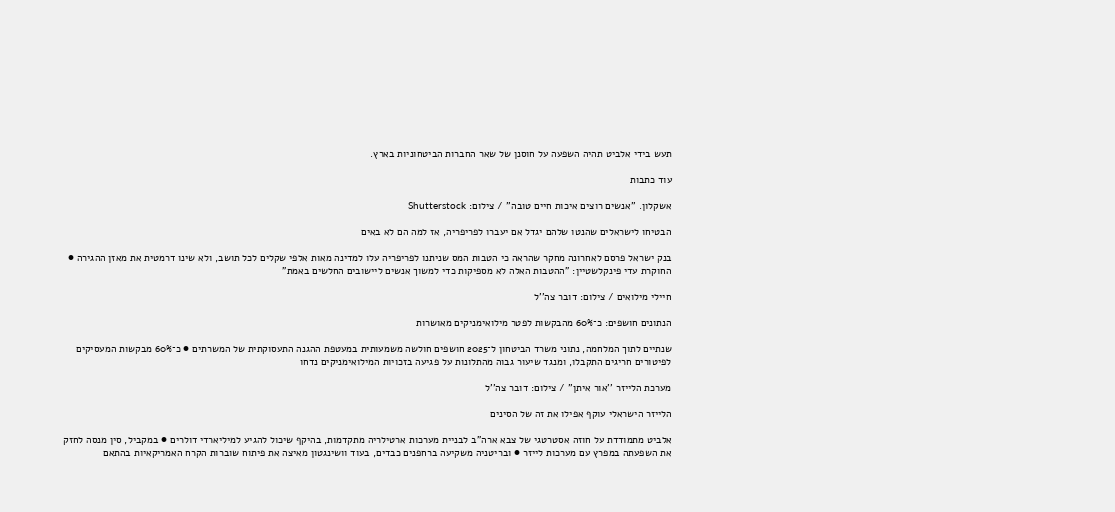תעש בידי אלביט תהיה השפעה על חוסנן של שאר החברות הביטחוניות בארץ.

עוד כתבות

אשקלון. ''אנשים רוצים איכות חיים טובה'' / צילום: Shutterstock

הבטיחו לישראלים שהנטו שלהם יגדל אם יעברו לפריפריה, אז למה הם לא באים

בנק ישראל פרסם לאחרונה מחקר שהראה כי הטבות המס שניתנו לפריפריה עלו למדינה מאות אלפי שקלים לכל תושב, ולא שינו דרמטית את מאזן ההגירה ● החוקרת עדי פינקלשטיין: "ההטבות האלה לא מספיקות כדי למשוך אנשים ליישובים החלשים באמת"

חיילי מילואים / צילום: דובר צה''ל

הנתונים חושפים: כ־60% מהבקשות לפטר מילואימניקים מאושרות

שנתיים לתוך המלחמה, נתוני משרד הביטחון ל־2025 חושפים חולשה משמעותית במעטפת ההגנה התעסוקתית של המשרתים ● כ־60% מבקשות המעסיקים לפיטורים חריגים התקבלו, ומנגד שיעור גבוה מהתלונות על פגיעה בזכויות המילואימניקים נדחו

מערכת הלייזר ''אור איתן'' / צילום: דובר צה''ל

הלייזר הישראלי עוקף אפילו את זה של הסינים

אלביט מתמודדת על חוזה אסטרטגי של צבא ארה"ב לבניית מערכות ארטילריה מתקדמות, בהיקף שיכול להגיע למיליארדי דולרים ● במקביל, סין מנסה לחזק את השפעתה במפרץ עם מערכות לייזר ● ובריטניה משקיעה ברחפנים כבדים, בעוד וושינגטון מאיצה את פיתוח שוברות הקרח האמריקאיות בהתאם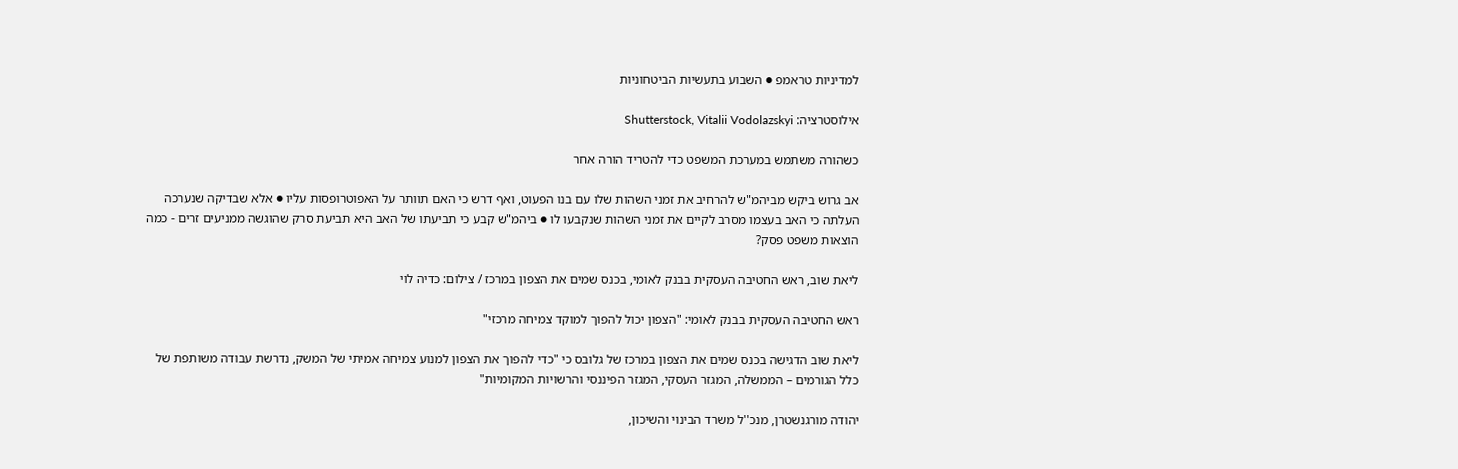למדיניות טראמפ ● השבוע בתעשיות הביטחוניות

אילוסטרציה: Shutterstock, Vitalii Vodolazskyi

כשהורה משתמש במערכת המשפט כדי להטריד הורה אחר

אב גרוש ביקש מביהמ"ש להרחיב את זמני השהות שלו עם בנו הפעוט, ואף דרש כי האם תוותר על האפוטרופסות עליו ● אלא שבדיקה שנערכה העלתה כי האב בעצמו מסרב לקיים את זמני השהות שנקבעו לו ● ביהמ"ש קבע כי תביעתו של האב היא תביעת סרק שהוגשה ממניעים זרים - כמה הוצאות משפט פסק?

ליאת שוב, ראש החטיבה העסקית בבנק לאומי, בכנס שמים את הצפון במרכז / צילום: כדיה לוי

ראש החטיבה העסקית בבנק לאומי: "הצפון יכול להפוך למוקד צמיחה מרכזי"

ליאת שוב הדגישה בכנס שמים את הצפון במרכז של גלובס כי "כדי להפוך את הצפון למנוע צמיחה אמיתי של המשק, נדרשת עבודה משותפת של כלל הגורמים – הממשלה, המגזר העסקי, המגזר הפיננסי והרשויות המקומיות"

יהודה מורגנשטרן, מנכ''ל משרד הבינוי והשיכון,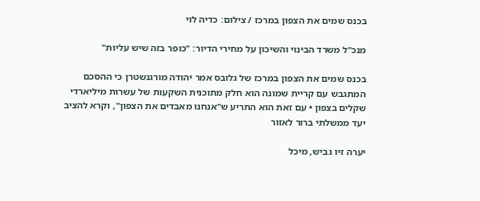בכנס שמים את הצפון במרכז / צילום: כדיה לוי

מנכ"ל משרד הבינוי והשיכון על מחירי הדיור: "כופר בזה שיש עליות"

בכנס שמים את הצפון במרכז של גלובס אמר יהודה מורגנשטרן כי ההסכם המתגבש עם קריית שמונה הוא חלק מתוכנית השקעות של עשרות מיליארדי שקלים בצפון • עם זאת הוא התריע ש"אנחנו מאבדים את הצפון", וקרא להציב יעד ממשלתי ברור לאזור

יערה זיו גביש, מיכל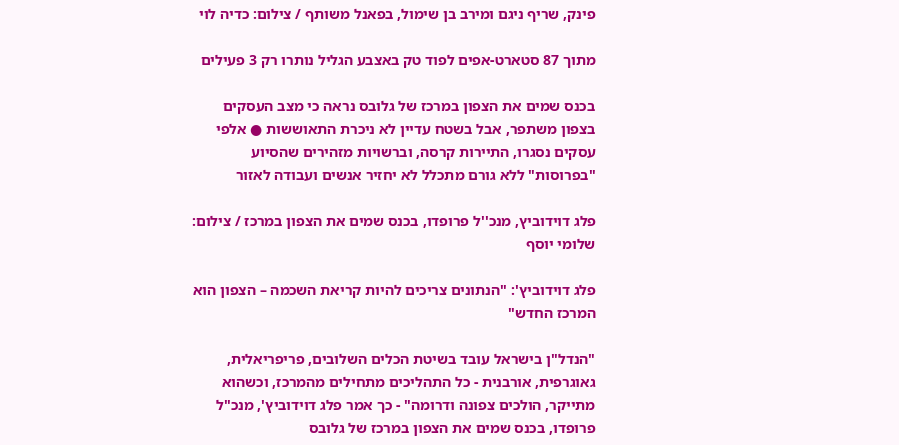פינק, שריף ניגם ומירב בן שימול, בפאנל משותף / צילום: כדיה לוי

מתוך 87 סטארט-אפים לפוד טק באצבע הגליל נותרו רק 3 פעילים

בכנס שמים את הצפון במרכז של גלובס נראה כי מצב העסקים בצפון משתפר, אבל בשטח עדיין לא ניכרת התאוששות ● אלפי עסקים נסגרו, התיירות קרסה, וברשויות מזהירים שהסיוע "בפרוסות" ללא גורם מתכלל לא יחזיר אנשים ועבודה לאזור

פלג דוידוביץ, מנכ''ל פרופדו, בכנס שמים את הצפון במרכז / צילום: שלומי יוסף

פלג דוידוביץ': "הנתונים צריכים להיות קריאת השכמה – הצפון הוא המרכז החדש"

"הנדל"ן בישראל עובד בשיטת הכלים השלובים, פריפריאלית, גאוגרפית, אורבנית - כל התהליכים מתחילים מהמרכז, וכשהוא מתייקר, הולכים צפונה ודרומה" - כך אמר פלג דוידוביץ', מנכ"ל פרופדו, בכנס שמים את הצפון במרכז של גלובס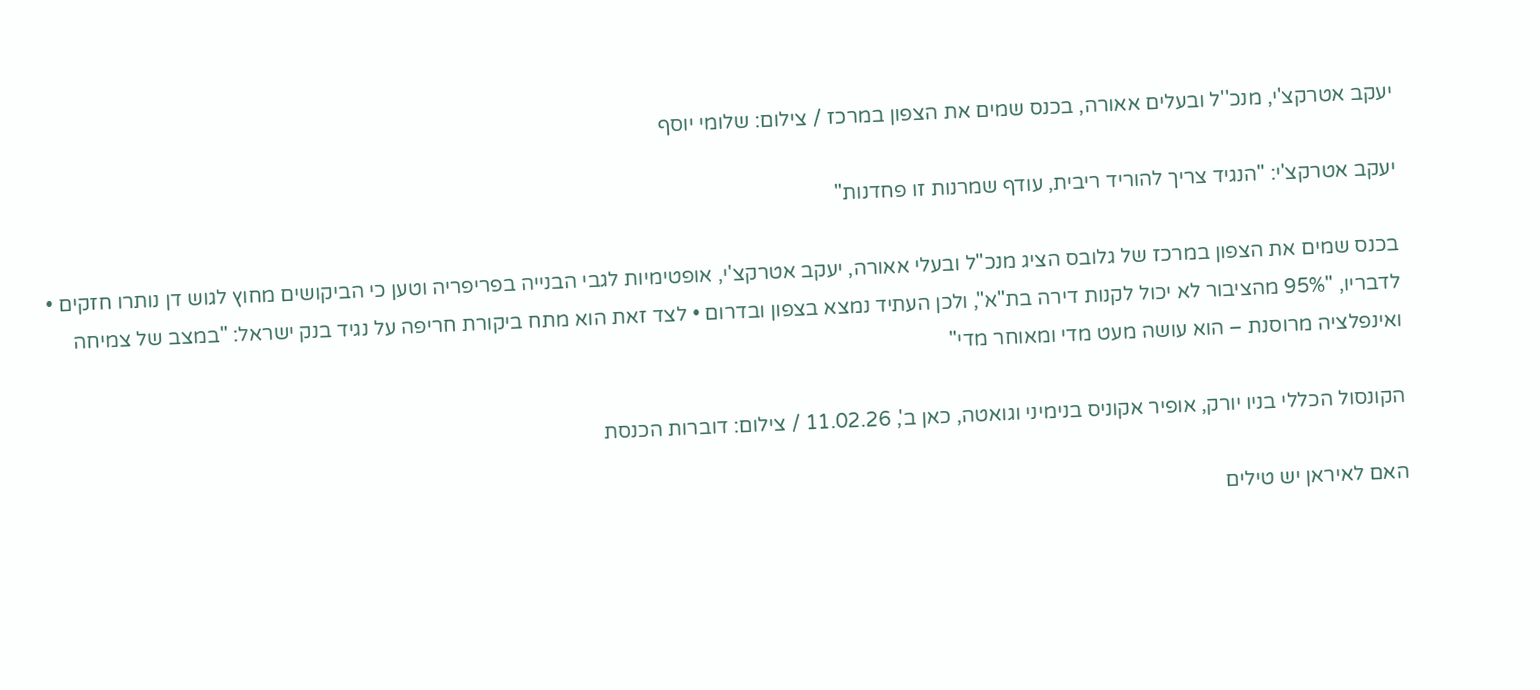יעקב אטרקצ'י, מנכ''ל ובעלים אאורה, בכנס שמים את הצפון במרכז / צילום: שלומי יוסף

יעקב אטרקצ'י: "הנגיד צריך להוריד ריבית, עודף שמרנות זו פחדנות"

בכנס שמים את הצפון במרכז של גלובס הציג מנכ"ל ובעלי אאורה, יעקב אטרקצ'י, אופטימיות לגבי הבנייה בפריפריה וטען כי הביקושים מחוץ לגוש דן נותרו חזקים • לדבריו, "95% מהציבור לא יכול לקנות דירה בת"א", ולכן העתיד נמצא בצפון ובדרום • לצד זאת הוא מתח ביקורת חריפה על נגיד בנק ישראל: "במצב של צמיחה ואינפלציה מרוסנת – הוא עושה מעט מדי ומאוחר מדי"

הקונסול הכללי בניו יורק, אופיר אקוניס בנימיני וגואטה, כאן ב', 11.02.26 / צילום: דוברות הכנסת

האם לאיראן יש טילים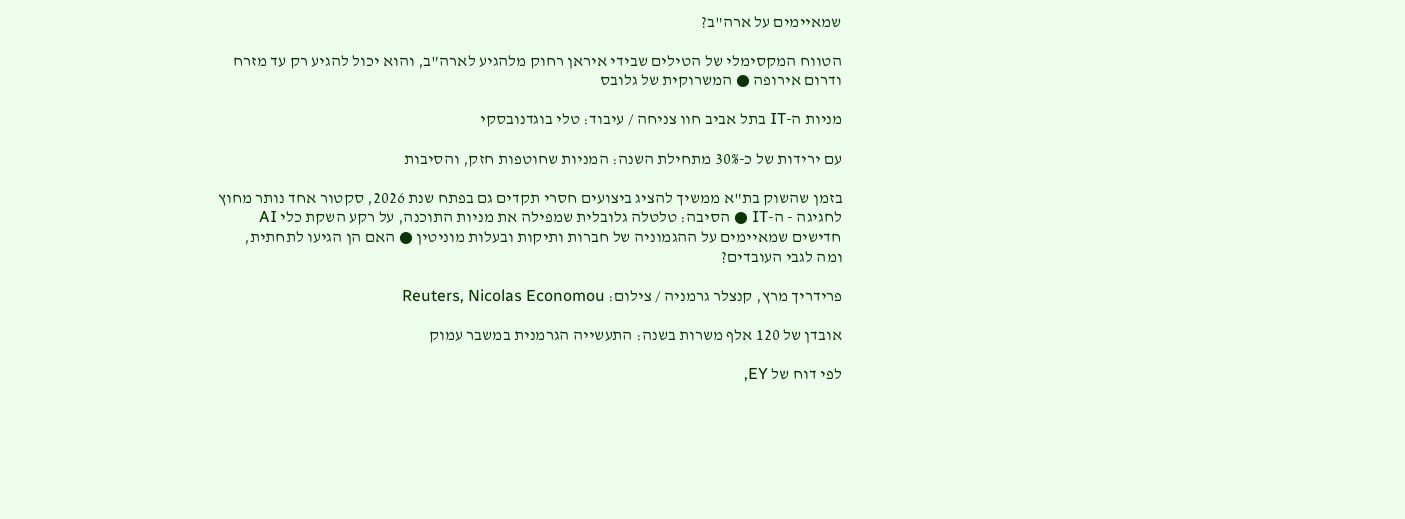שמאיימים על ארה"ב?

הטווח המקסימלי של הטילים שבידי איראן רחוק מלהגיע לארה"ב, והוא יכול להגיע רק עד מזרח ודרום אירופה ● המשרוקית של גלובס

מניות ה-IT בתל אביב חוו צניחה / עיבוד: טלי בוגדנובסקי

עם ירידות של כ-30% מתחילת השנה: המניות שחוטפות חזק, והסיבות

בזמן שהשוק בת"א ממשיך להציג ביצועים חסרי תקדים גם בפתח שנת 2026, סקטור אחד נותר מחוץ לחגיגה - ה-IT ● הסיבה: טלטלה גלובלית שמפילה את מניות התוכנה, על רקע השקת כלי AI חדישים שמאיימים על ההגמוניה של חברות ותיקות ובעלות מוניטין ● האם הן הגיעו לתחתית, ומה לגבי העובדים?

פרידריך מרץ, קנצלר גרמניה / צילום: Reuters, Nicolas Economou

אובדן של 120 אלף משרות בשנה: התעשייה הגרמנית במשבר עמוק

לפי דוח של EY,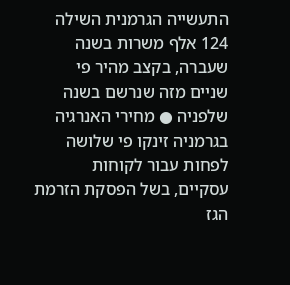התעשייה הגרמנית השילה 124 אלף משרות בשנה שעברה, בקצב מהיר פי שניים מזה שנרשם בשנה שלפניה ● מחירי האנרגיה בגרמניה זינקו פי שלושה לפחות עבור לקוחות עסקיים, בשל הפסקת הזרמת הגז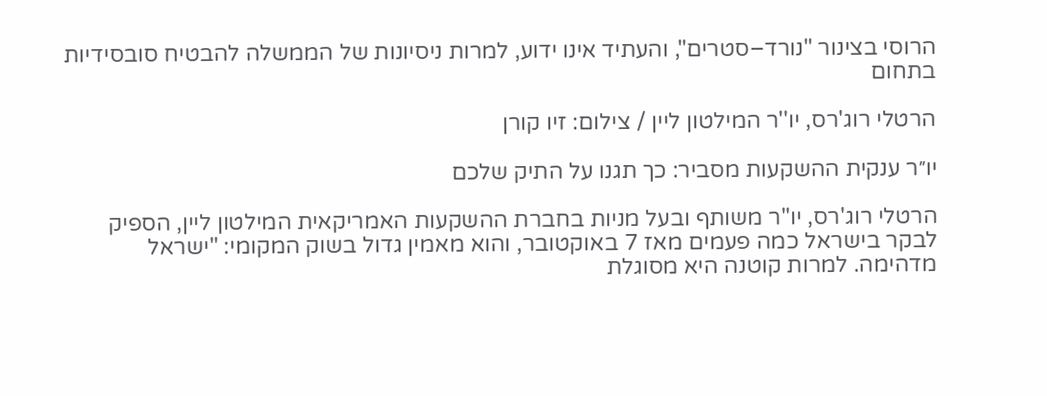הרוסי בצינור "נורד–סטרים", והעתיד אינו ידוע, למרות ניסיונות של הממשלה להבטיח סובסידיות בתחום

הרטלי רוג'רס, יו''ר המילטון ליין / צילום: זיו קורן

יו״ר ענקית ההשקעות מסביר: כך תגנו על התיק שלכם

הרטלי רוג'רס, יו"ר משותף ובעל מניות בחברת ההשקעות האמריקאית המילטון ליין, הספיק לבקר בישראל כמה פעמים מאז 7 באוקטובר, והוא מאמין גדול בשוק המקומי: "ישראל מדהימה. למרות קוטנה היא מסוגלת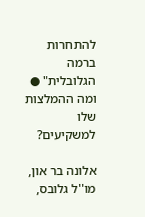להתחרות ברמה הגלובלית" ● ומה ההמלצות שלו למשקיעים?

אלונה בר און, מו''ל גלובס,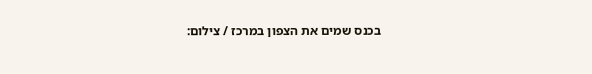בכנס שמים את הצפון במרכז / צילום: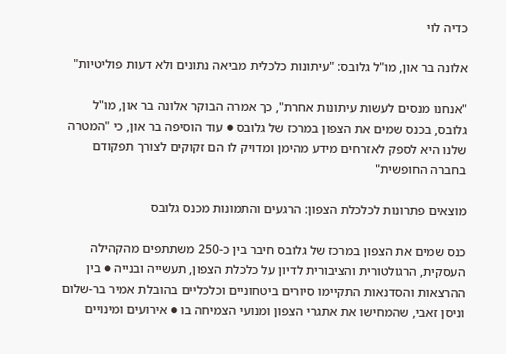כדיה לוי

אלונה בר און, מו"ל גלובס: "עיתונות כלכלית מביאה נתונים ולא דעות פוליטיות"

"אנחנו מנסים לעשות עיתונות אחרת", כך אמרה הבוקר אלונה בר און, מו"ל גלובס, בכנס שמים את הצפון במרכז של גלובס ● עוד הוסיפה בר און, כי "המטרה שלנו היא לספק לאזרחים מידע מהימן ומדויק לו הם זקוקים לצורך תפקודם בחברה החופשית"

מוצאים פתרונות לכלכלת הצפון: הרגעים והתמונות מכנס גלובס

כנס שמים את הצפון במרכז של גלובס חיבר בין כ-250 משתתפים מהקהילה העסקית, הרגולטורית והציבורית לדיון על כלכלת הצפון, תעשייה ובנייה ● בין ההרצאות והסדנאות התקיימו סיורים ביטחוניים וכלכליים בהובלת אמיר בר-שלום וניסן זאבי, שהמחישו את אתגרי הצפון ומנועי הצמיחה בו ● אירועים ומינויים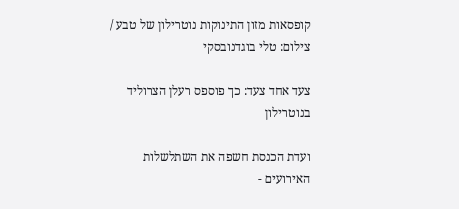קופסאות מזון התינוקות נוטרילון של טבע / צילום: טלי בוגדנובסקי

צעד אחד צעד: כך פוספס רעלן הצרוליד בנוטרילון

ועדת הכנסת חשפה את השתלשלות האירועים -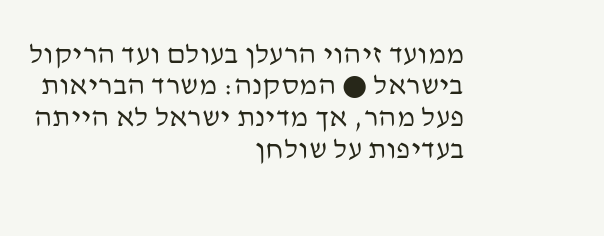ממועד זיהוי הרעלן בעולם ועד הריקול בישראל ● המסקנה: משרד הבריאות פעל מהר, אך מדינת ישראל לא הייתה בעדיפות על שולחן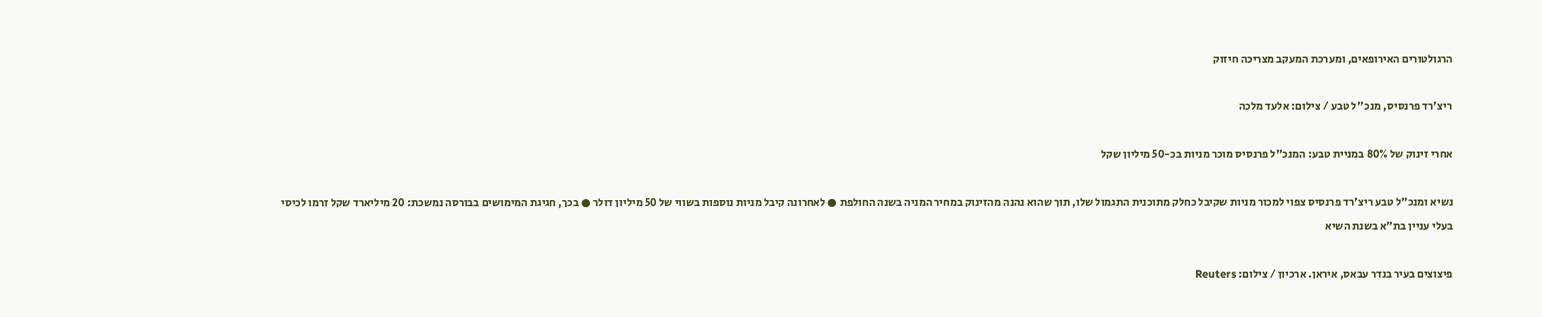הרגולטורים האירופאים, ומערכת המעקב מצריכה חיזוק

ריצ'רד פרנסיס, מנכ''ל טבע / צילום: אלעד מלכה

אחרי זינוק של 80% במניית טבע: המנכ"ל פרנסיס מוכר מניות בכ-50 מיליון שקל

נשיא ומנכ"ל טבע ריצ'רד פרנסיס צפוי למכור מניות שקיבל כחלק מתוכנית התגמול שלו, תוך שהוא נהנה מהזינוק במחיר המניה בשנה החולפת ● לאחרונה קיבל מניות נוספות בשווי של 50 מיליון דולר ● בכך, חגיגת המימושים בבורסה נמשכת: 20 מיליארד שקל זרמו לכיסי בעלי עניין בת"א בשנת השיא

פיצוצים בעיר בנדר עבאס, איראן. ארכיון / צילום: Reuters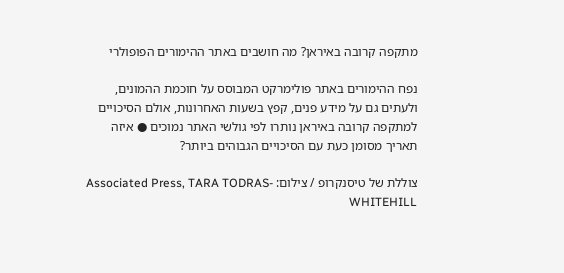מתקפה קרובה באיראן? מה חושבים באתר ההימורים הפופולרי

נפח ההימורים באתר פולימרקט המבוסס על חוכמת ההמונים, ולעתים גם על מידע פנים, קפץ בשעות האחרונות, אולם הסיכויים למתקפה קרובה באיראן נותרו לפי גולשי האתר נמוכים ● איזה תאריך מסומן כעת עם הסיכויים הגבוהים ביותר?

צוללת של טיסנקרופ / צילום: Associated Press, TARA TODRAS-WHITEHILL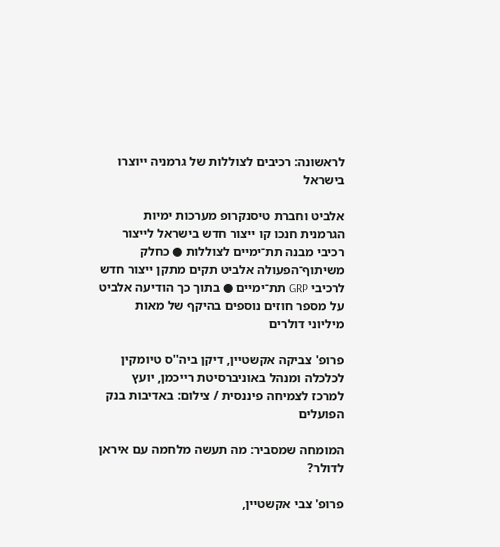לראשונה: רכיבים לצוללות של גרמניה ייוצרו בישראל

אלביט וחברת טיסנקרופ מערכות ימיות הגרמנית חנכו קו ייצור חדש בישראל לייצור רכיבי מבנה תת־ימיים לצוללות ● כחלק משיתוף־הפעולה אלביט תקים מתקן ייצור חדש לרכיבי GRP תת־ימיים ● בתוך כך הודיעה אלביט על מספר חוזים נוספים בהיקף של מאות מיליוני דולרים

פרופ' צביקה אקשטיין, דיקן ביה''ס טיומקין לכלכלה ומנהל באוניברסיטת רייכמן, יועץ למרכז לצמיחה פיננסית / צילום: באדיבות בנק הפועלים

המומחה שמסביר: מה תעשה מלחמה עם איראן לדולר?

פרופ' צבי אקשטיין,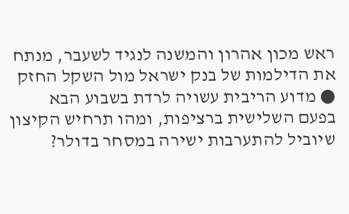ראש מכון אהרון והמשנה לנגיד לשעבר, מנתח את הדילמות של בנק ישראל מול השקל החזק ● מדוע הריבית עשויה לרדת בשבוע הבא בפעם השלישית ברציפות, ומהו תרחיש הקיצון שיוביל להתערבות ישירה במסחר בדולר?